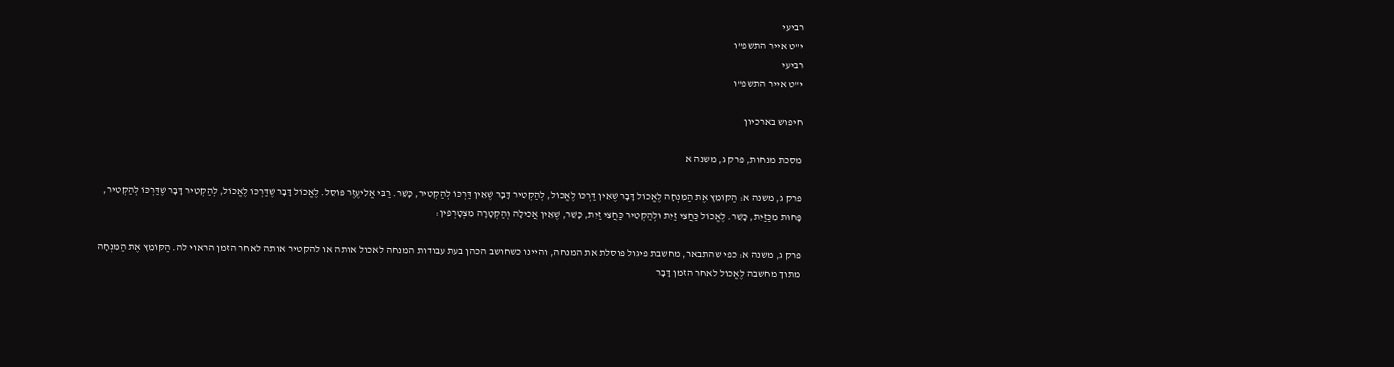רביעי
י"ט אייר התשפ"ו
רביעי
י"ט אייר התשפ"ו

חיפוש בארכיון

מסכת מנחות, פרק ג, משנה א

פרק ג, משנה א: הַקּוֹמֵץ אֶת הַמִּנְחָה לֶאֱכוֹל דָּבָר שֶׁאֵין דַּרְכּוֹ לֶאֱכוֹל, לְהַקְטִיר דָּבָר שֶׁאֵין דַּרְכּוֹ לְהַקְטִיר, כָּשֵׁר. רַבִּי אֱלִיעֶזֶר פּוֹסֵל. לֶאֱכוֹל דָּבָר שֶׁדַּרְכּוֹ לֶאֱכוֹל, לְהַקְטִיר דָּבָר שֶׁדַּרְכּוֹ לְהַקְטִיר, פָּחוּת מִכַּזַּיִת, כָּשֵׁר. לֶאֱכוֹל כַּחֲצִי זַיִת וּלְהַקְטִיר כַּחֲצִי זַיִת, כָּשֵׁר, שֶׁאֵין אֲכִילָה וְהַקְטָרָה מִצְטָרְפִין:

פרק ג, משנה א: כפי שהתבאר, מחשבת פיגול פוסלת את המנחה, והיינו כשחושב הכהן בעת עבודות המנחה לאכול אותה או להקטיר אותה לאחר הזמן הראוי לה. הַקּוֹמֵץ אֶת הַמִּנְחָה מתוך מחשבה לֶאֱכוֹל לאחר הזמן דָּבָר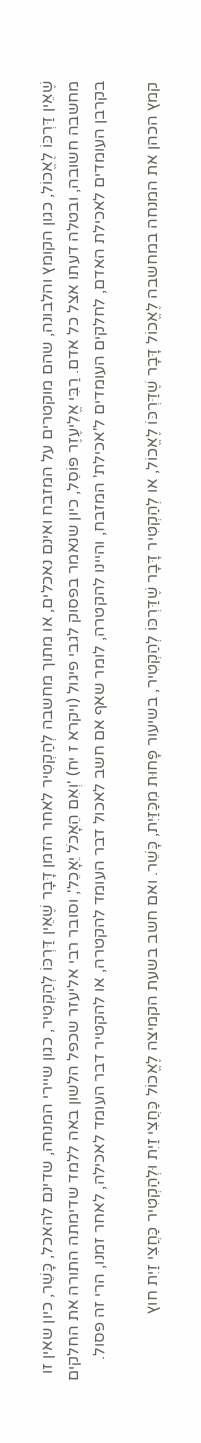שֶׁאֵין דַּרְכּוֹ לֶאֱכוֹל, כגון הקומץ והלבונה, שהם מוקטרים על המזבח ואינם נאכלים, או מתוך מחשבה לְהַקְטִיר לאחר הזמן דָּבָר שֶׁאֵין דַּרְכּוֹ לְהַקְטִיר, כגון שיירי המנחה, שדינם להאכל, כָּשֵׁר, כיון שאין זו מחשבה חשובה, ובטלה דעתו אצל כל אדם. רַבִּי אֱלִיעֶזֶר פּוֹסֵל, כיון שנאמר בפסוק לגבי פיגול (ויקרא ז יח) 'וְאִם הֵאָכֹל יֵאָכֵל', וסובר רבי אליעזר שכפל הלשון באה ללמד שדימתה התורה את החלקים בקרבן העומדים לאכילת האדם, לחלקים העומדים ל'אכילת' המזבח, והיינו להקטרה, לומר שאף אם חשב לאכול דבר העומד להקטרה, או להקטיר דבר העומד לאכילה, לאחר זמנו, הרי זה פסול.

קמץ הכהן את המנחה במחשבה לֶאֱכוֹל דָּבָר שֶׁדַּרְכּוֹ לֶאֱכוֹל, או לְהַקְטִיר דָּבָר שֶׁדַּרְכּוֹ לְהַקְטִיר, בשיעור פָּחוּת מִכַּזַּיִת, כָּשֵׁר. ואם חשב בשעת הקמיצה לֶאֱכוֹל כַּחֲצִי זַיִת וּלְהַקְטִיר כַּחֲצִי זַיִת חוץ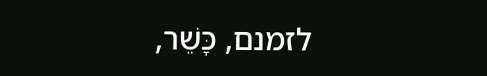לזמנם, כָּשֵׁר,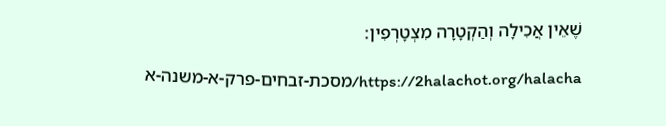שֶׁאֵין אֲכִילָה וְהַקְטָרָה מִצְטָרְפִין:

https://2halachot.org/halacha/מסכת-זבחים-פרק-א-משנה-א